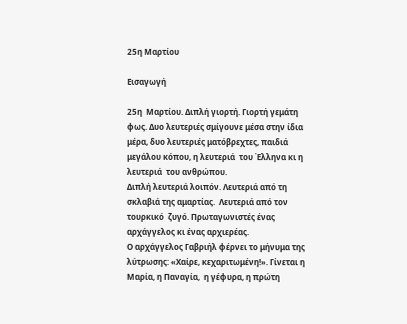25η Μαρτίου

Εισαγωγή

25η  Μαρτίου. Διπλή γιορτή. Γιορτή γεμάτη φως. Δυο λευτεριές σμίγουνε μέσα στην ίδια μέρα, δυο λευτεριές ματόβρεχτες, παιδιά μεγάλου κόπου, η λευτεριά  του Έλληνα κι η λευτεριά  του ανθρώπου.
Διπλή λευτεριά λοιπόν. Λευτεριά από τη σκλαβιά της αμαρτίας.  Λευτεριά από τον τουρκικό  ζυγό. Πρωταγωνιστές ένας αρχάγγελος κι ένας αρχιερέας.
Ο αρχάγγελος Γαβριήλ φέρνει το μήνυμα της λύτρωσης: «Χαίρε, κεχαριτωμένη!». Γίνεται η Μαρία, η Παναγία,  η γέφυρα, η πρώτη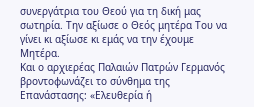συνεργάτρια του Θεού για τη δική μας σωτηρία. Την αξίωσε ο Θεός μητέρα Του να γίνει κι αξίωσε κι εμάς να την έχουμε Μητέρα.
Και ο αρχιερέας Παλαιών Πατρών Γερμανός βροντοφωνάζει το σύνθημα της Επανάστασης: «Ελευθερία ή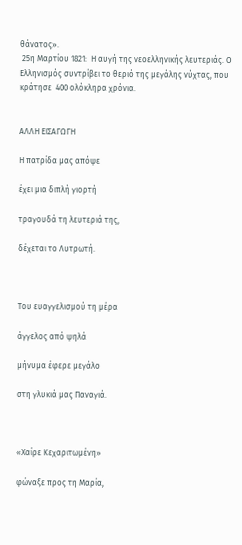θάνατος».
 25η Μαρτίου 1821:  Η αυγή της νεοελληνικής λευτεριάς. Ο Ελληνισμός συντρίβει το θεριό της μεγάλης νύχτας, που κράτησε  400 ολόκληρα χρόνια.


ΑΛΛΗ ΕΙΣΑΓΩΓΗ

Η πατρίδα μας απόψε

έχει μια διπλή γιορτή

τραγουδά τη λευτεριά της,

δέχεται το Λυτρωτή.



Του ευαγγελισμού τη μέρα

άγγελος από ψηλά

μήνυμα έφερε μεγάλο

στη γλυκιά μας Παναγιά.



«Χαίρε Κεχαριτωμένη»

φώναξε προς τη Μαρία,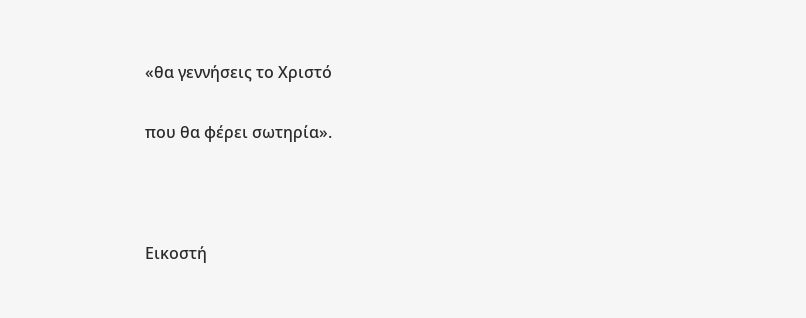«θα γεννήσεις το Χριστό

που θα φέρει σωτηρία».



Εικοστή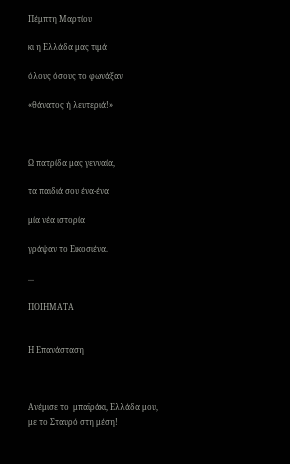Πέμπτη Μαρτίου

κι η Ελλάδα μας τιμά

όλους όσους το φωνάξαν

«θάνατος ή λευτεριά!»



Ω πατρίδα μας γενναία,

τα παιδιά σου ένα-ένα

μία νέα ιστορία

γράψαν το Εικοσιένα.

...

ΠΟΙΗΜΑΤΑ


Η Επανάσταση



Ανέμισε το  μπαϊράκι, Ελλάδα μου,
με το Σταυρό στη μέση!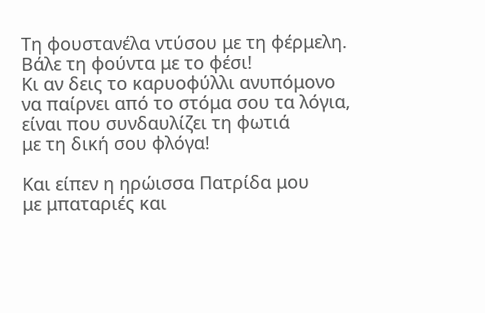Τη φουστανέλα ντύσου με τη φέρμελη.
Βάλε τη φούντα με το φέσι!
Κι αν δεις το καρυοφύλλι ανυπόμονο
να παίρνει από το στόμα σου τα λόγια,
είναι που συνδαυλίζει τη φωτιά
με τη δική σου φλόγα!

Και είπεν η ηρώισσα Πατρίδα μου
με μπαταριές και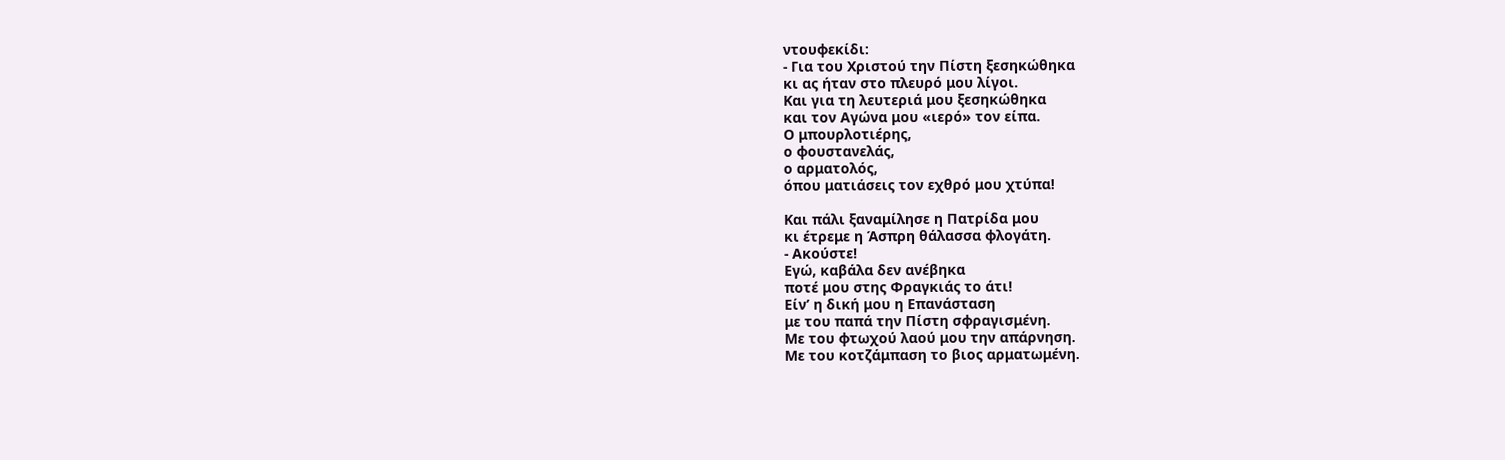ντουφεκίδι:
- Για του Χριστού την Πίστη ξεσηκώθηκα
κι ας ήταν στο πλευρό μου λίγοι.
Και για τη λευτεριά μου ξεσηκώθηκα
και τον Αγώνα μου «ιερό» τον είπα.
Ο μπουρλοτιέρης,
ο φουστανελάς,
ο αρματολός,
όπου ματιάσεις τον εχθρό μου χτύπα!

Και πάλι ξαναμίλησε η Πατρίδα μου
κι έτρεμε η Άσπρη θάλασσα φλογάτη.
- Ακούστε!
Εγώ, καβάλα δεν ανέβηκα
ποτέ μου στης Φραγκιάς το άτι!
Είν’ η δική μου η Επανάσταση
με του παπά την Πίστη σφραγισμένη.
Με του φτωχού λαού μου την απάρνηση.
Με του κοτζάμπαση το βιος αρματωμένη.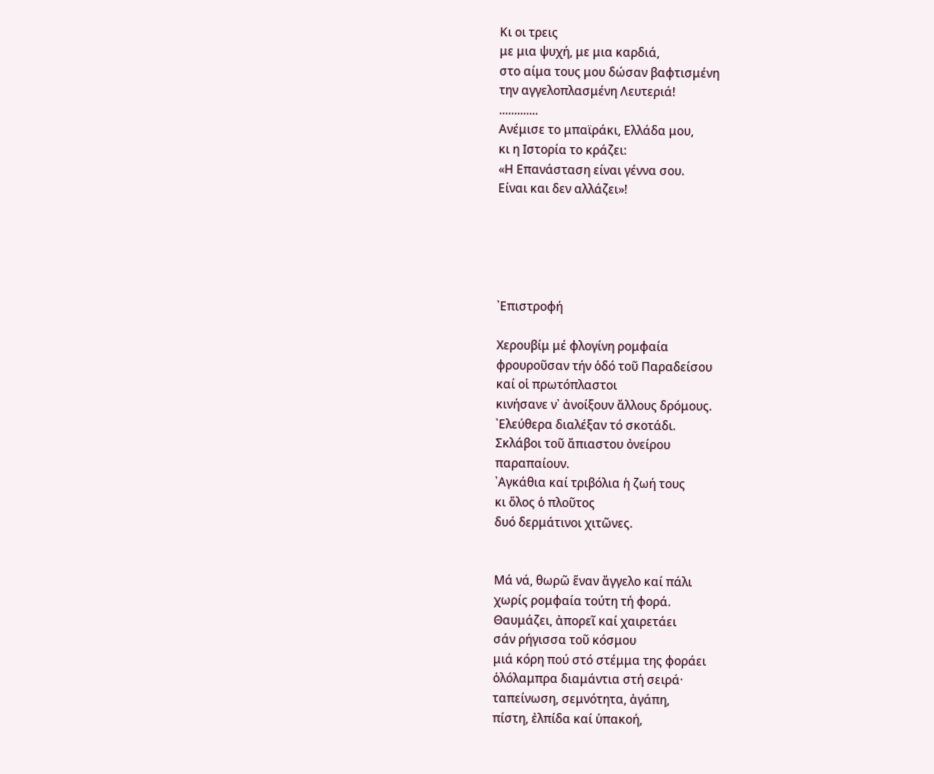Κι οι τρεις
με μια ψυχή, με μια καρδιά,
στο αίμα τους μου δώσαν βαφτισμένη
την αγγελοπλασμένη Λευτεριά!
.............
Ανέμισε το μπαϊράκι, Ελλάδα μου,
κι η Ιστορία το κράζει:
«Η Επανάσταση είναι γέννα σου.
Είναι και δεν αλλάζει»!





᾿Επιστροφή

Χερουβίμ μέ φλογίνη ρομφαία
φρουροῦσαν τήν ὁδό τοῦ Παραδείσου
καί οἱ πρωτόπλαστοι
κινήσανε ν᾿ ἀνοίξουν ἄλλους δρόμους.
᾿Ελεύθερα διαλέξαν τό σκοτάδι.
Σκλάβοι τοῦ ἄπιαστου ὀνείρου
παραπαίουν.
᾿Αγκάθια καί τριβόλια ἡ ζωή τους
κι ὅλος ὁ πλοῦτος
δυό δερμάτινοι χιτῶνες.


Μά νά, θωρῶ ἕναν ἄγγελο καί πάλι
χωρίς ρομφαία τούτη τή φορά.
Θαυμάζει, ἀπορεῖ καί χαιρετάει
σάν ρήγισσα τοῦ κόσμου
μιά κόρη πού στό στέμμα της φοράει
ὁλόλαμπρα διαμάντια στή σειρά·
ταπείνωση, σεμνότητα, ἀγάπη,
πίστη, ἐλπίδα καί ὑπακοή,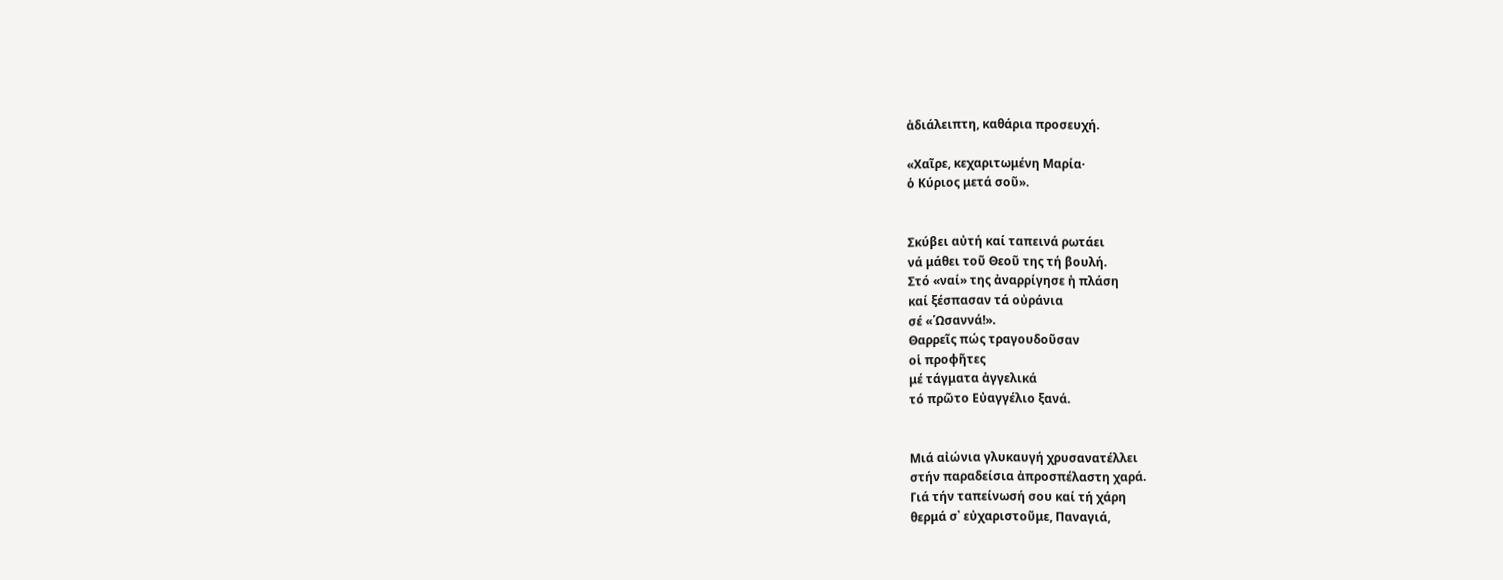ἀδιάλειπτη, καθάρια προσευχή.

«Χαῖρε, κεχαριτωμένη Μαρία·
ὁ Κύριος μετά σοῦ».


Σκύβει αὐτή καί ταπεινά ρωτάει
νά μάθει τοῦ Θεοῦ της τή βουλή.
Στό «ναί» της ἀναρρίγησε ἡ πλάση
καί ξέσπασαν τά οὐράνια
σέ «῾Ωσαννά!».
Θαρρεῖς πώς τραγουδοῦσαν
οἱ προφῆτες
μέ τάγματα ἀγγελικά
τό πρῶτο Εὐαγγέλιο ξανά.


Μιά αἰώνια γλυκαυγή χρυσανατέλλει
στήν παραδείσια ἀπροσπέλαστη χαρά.
Γιά τήν ταπείνωσή σου καί τή χάρη
θερμά σ᾿ εὐχαριστοῦμε, Παναγιά,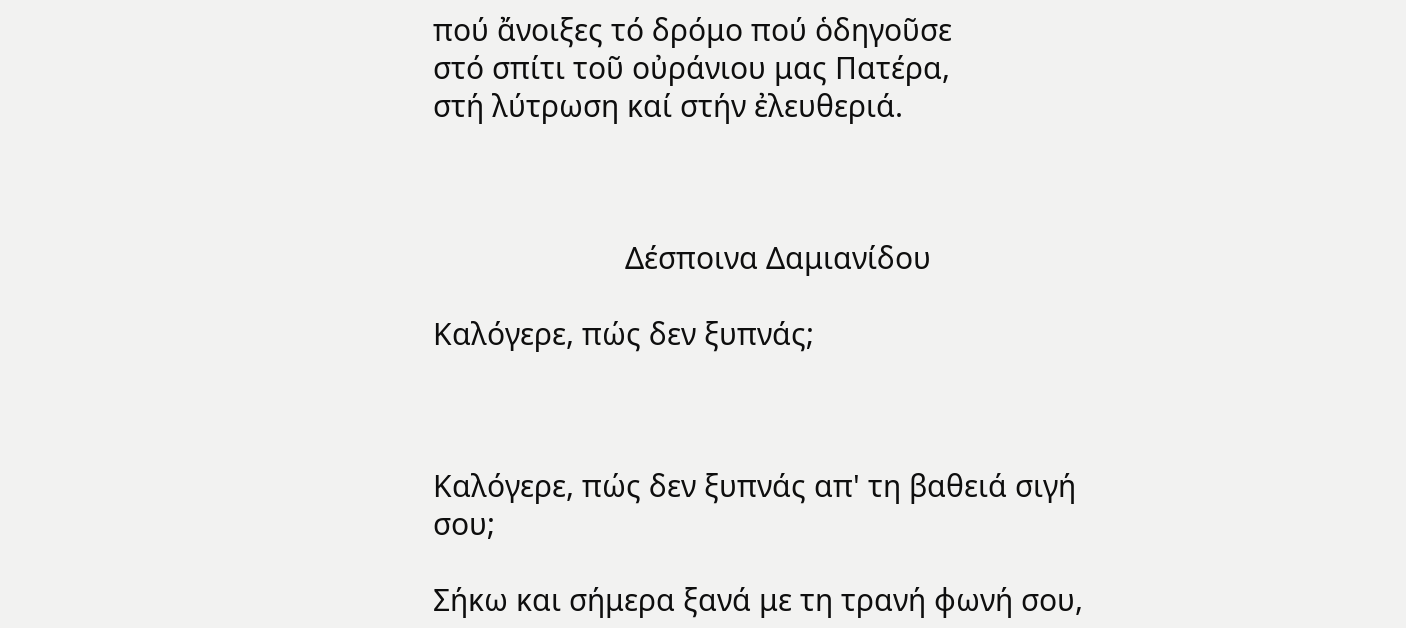πού ἄνοιξες τό δρόμο πού ὁδηγοῦσε
στό σπίτι τοῦ οὐράνιου μας Πατέρα,
στή λύτρωση καί στήν ἐλευθεριά.



                        Δέσποινα Δαμιανίδου

Καλόγερε, πώς δεν ξυπνάς;



Καλόγερε, πώς δεν ξυπνάς απ' τη βαθειά σιγή σου;

Σήκω και σήμερα ξανά με τη τρανή φωνή σου,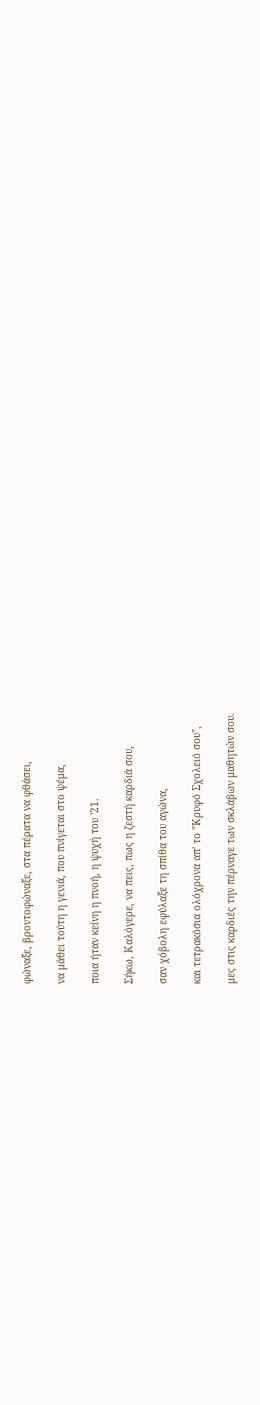φώναξε, βροντοφώναξε, στα πέρατα να φθάσει,

να μάθει τούτη η γενιά, που πνίγεται στο ψέμα,

ποια ήταν κείνη η πνοή, η ψυχή του '21.

Σήκω, Καλόγερε, να πεις, πως η ζεστή καρδιά σου,

σαν χόβολη εφύλαξε τη σπίθα του αγώνα,

και τετρακόσια ολόχρονα απ' το "Κρυφό Σχολειό σου",

μες στις καρδιές την πέρναγε των σκλάβων μαθητών σου.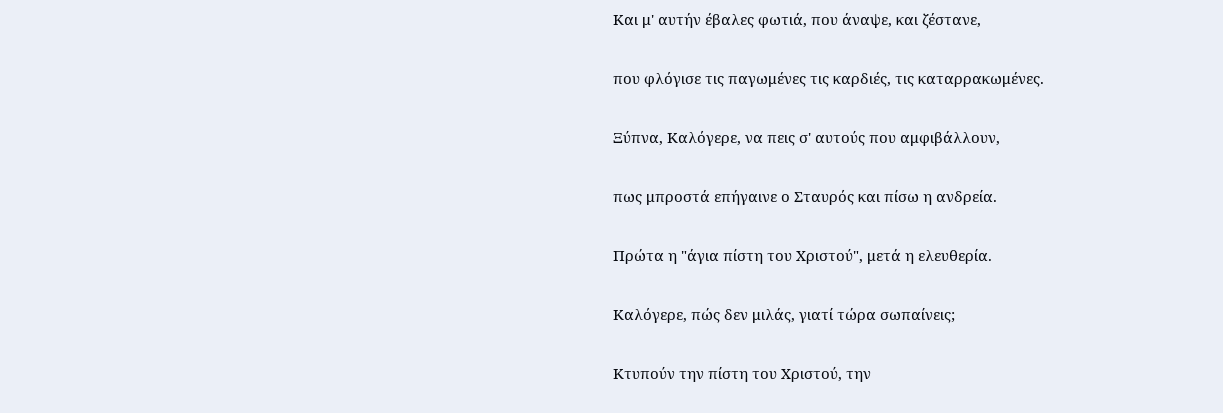Και μ' αυτήν έβαλες φωτιά, που άναψε, και ζέστανε,

που φλόγισε τις παγωμένες τις καρδιές, τις καταρρακωμένες.

Ξύπνα, Καλόγερε, να πεις σ' αυτούς που αμφιβάλλουν,

πως μπροστά επήγαινε ο Σταυρός και πίσω η ανδρεία.

Πρώτα η "άγια πίστη του Χριστού", μετά η ελευθερία.

Καλόγερε, πώς δεν μιλάς, γιατί τώρα σωπαίνεις;

Κτυπούν την πίστη του Χριστού, την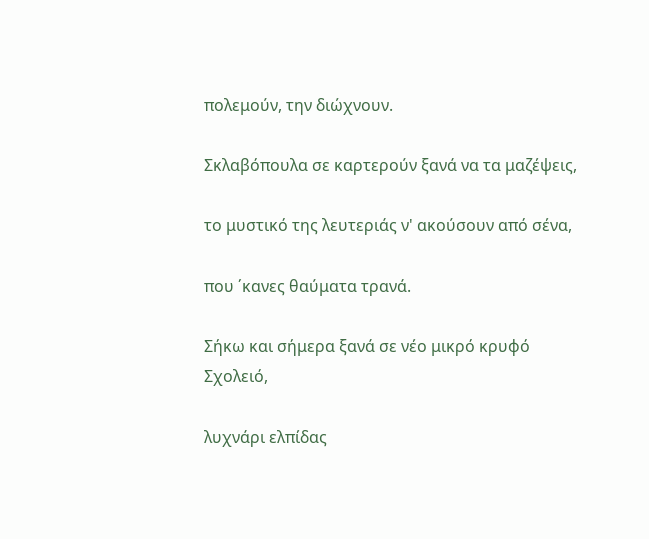πολεμούν, την διώχνουν.

Σκλαβόπουλα σε καρτερούν ξανά να τα μαζέψεις,

το μυστικό της λευτεριάς ν' ακούσουν από σένα,

που ΄κανες θαύματα τρανά.

Σήκω και σήμερα ξανά σε νέο μικρό κρυφό Σχολειό,

λυχνάρι ελπίδας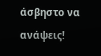άσβηστο να ανάψεις!